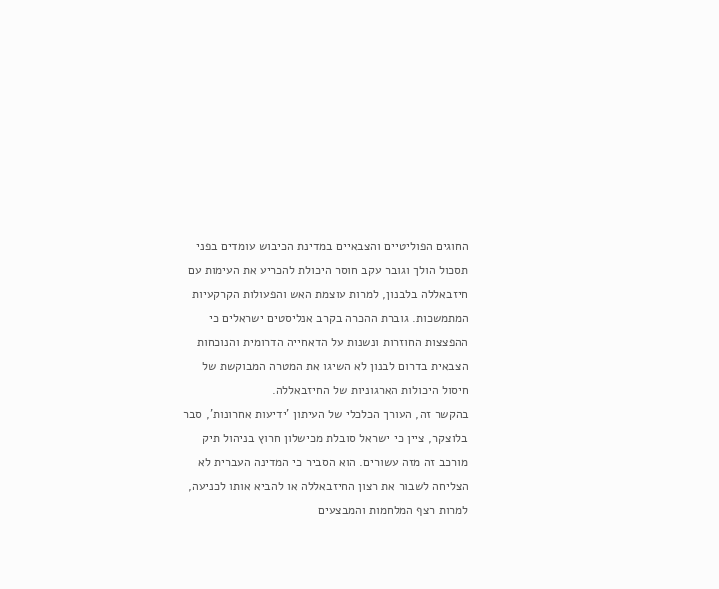החוגים הפוליטיים והצבאיים במדינת הכיבוש עומדים בפני תסכול הולך וגובר עקב חוסר היכולת להכריע את העימות עם חיזבאללה בלבנון, למרות עוצמת האש והפעולות הקרקעיות המתמשכות. גוברת ההכרה בקרב אנליסטים ישראלים כי ההפצצות החוזרות ונשנות על הדאחייה הדרומית והנוכחות הצבאית בדרום לבנון לא השיגו את המטרה המבוקשת של חיסול היכולות הארגוניות של החיזבאללה.
בהקשר זה, העורך הכלכלי של העיתון 'ידיעות אחרונות', סבר בלוצקר, ציין כי ישראל סובלת מכישלון חרוץ בניהול תיק מורכב זה מזה עשורים. הוא הסביר כי המדינה העברית לא הצליחה לשבור את רצון החיזבאללה או להביא אותו לכניעה, למרות רצף המלחמות והמבצעים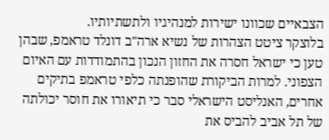הצבאיים שכוונו ישירות למנהיגיו ולתשתיותיו.
בלוצקר ציטט הצהרות של נשיא ארה"ב דונלד טראמפ, שבהן טען כי ישראל חסרה את החזון הנכון בהתמודדות עם האיום הצפוני. למרות הביקורת שהופנתה כלפי טראמפ בתיקים אחרים, האנליסט הישראלי סבר כי תיאורו את חוסר יכולתה של תל אביב להביס את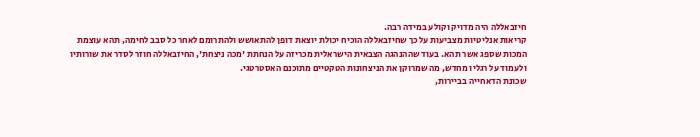חיזבאללה היה מדויק וקולע במידה רבה.
קריאות אנליטיות מצביעות על כך שחיזבאללה הוכיח יכולת יוצאת דופן להתאושש ולהתרומם לאחר כל סבב לחימה, תהא עוצמת המכות שספג אשר תהא. בעוד שההנהגה הצבאית הישראלית מכריזה על הנחתת 'מכה ניצחת', החיזבאללה חוזר לסדר את שורותיו ולעמוד על רגליו מחדש, מה שמרוקן את הניצחונות הטקטיים מתוכנם האסטרטגי.
שכונת הדאחייה בביירות,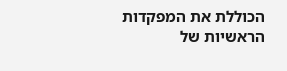הכוללת את המפקדות הראשיות של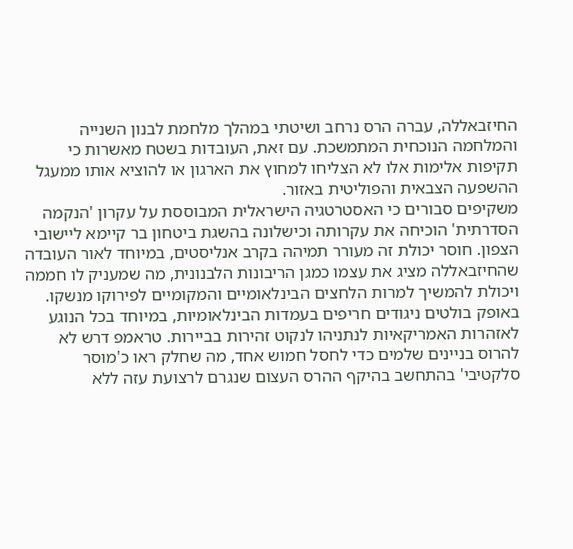החיזבאללה, עברה הרס נרחב ושיטתי במהלך מלחמת לבנון השנייה והמלחמה הנוכחית המתמשכת. עם זאת, העובדות בשטח מאשרות כי תקיפות אלימות אלו לא הצליחו למחוץ את הארגון או להוציא אותו ממעגל ההשפעה הצבאית והפוליטית באזור.
משקיפים סבורים כי האסטרטגיה הישראלית המבוססת על עקרון 'הנקמה הסדרתית' הוכיחה את עקרותה וכישלונה בהשגת ביטחון בר קיימא ליישובי הצפון. חוסר יכולת זה מעורר תמיהה בקרב אנליסטים, במיוחד לאור העובדה שהחיזבאללה מציג את עצמו כמגן הריבונות הלבנונית, מה שמעניק לו חממה ויכולת להמשיך למרות הלחצים הבינלאומיים והמקומיים לפירוקו מנשקו.
באופק בולטים ניגודים חריפים בעמדות הבינלאומיות, במיוחד בכל הנוגע לאזהרות האמריקאיות לנתניהו לנקוט זהירות בביירות. טראמפ דרש לא להרוס בניינים שלמים כדי לחסל חמוש אחד, מה שחלק ראו כ'מוסר סלקטיבי' בהתחשב בהיקף ההרס העצום שנגרם לרצועת עזה ללא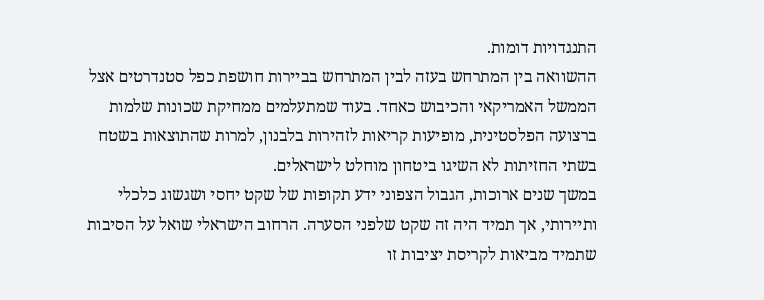התנגדויות דומות.
ההשוואה בין המתרחש בעזה לבין המתרחש בביירות חושפת כפל סטנדרטים אצל הממשל האמריקאי והכיבוש כאחד. בעוד שמתעלמים ממחיקת שכונות שלמות ברצועה הפלסטינית, מופיעות קריאות לזהירות בלבנון, למרות שהתוצאות בשטח בשתי החזיתות לא השיגו ביטחון מוחלט לישראלים.
במשך שנים ארוכות, הגבול הצפוני ידע תקופות של שקט יחסי ושגשוג כלכלי ותיירותי, אך תמיד היה זה שקט שלפני הסערה. הרחוב הישראלי שואל על הסיבות שתמיד מביאות לקריסת יציבות זו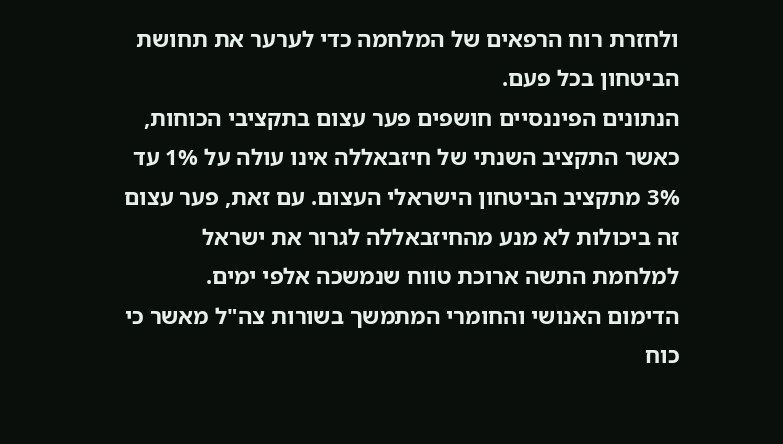ולחזרת רוח הרפאים של המלחמה כדי לערער את תחושת הביטחון בכל פעם.
הנתונים הפיננסיים חושפים פער עצום בתקציבי הכוחות, כאשר התקציב השנתי של חיזבאללה אינו עולה על 1% עד 3% מתקציב הביטחון הישראלי העצום. עם זאת, פער עצום זה ביכולות לא מנע מהחיזבאללה לגרור את ישראל למלחמת התשה ארוכת טווח שנמשכה אלפי ימים.
הדימום האנושי והחומרי המתמשך בשורות צה"ל מאשר כי כוח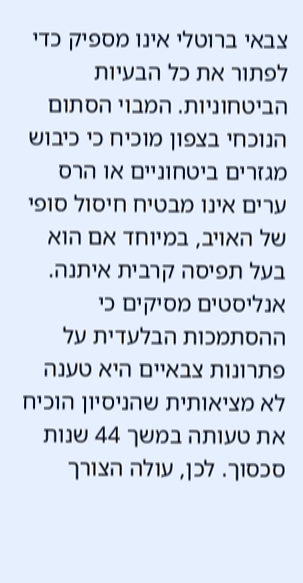צבאי ברוטלי אינו מספיק כדי לפתור את כל הבעיות הביטחוניות. המבוי הסתום הנוכחי בצפון מוכיח כי כיבוש מגזרים ביטחוניים או הרס ערים אינו מבטיח חיסול סופי של האויב, במיוחד אם הוא בעל תפיסה קרבית איתנה.
אנליסטים מסיקים כי ההסתמכות הבלעדית על פתרונות צבאיים היא טענה לא מציאותית שהניסיון הוכיח את טעותה במשך 44 שנות סכסוך. לכן, עולה הצורך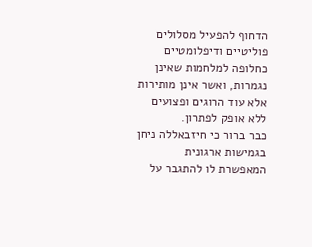הדחוף להפעיל מסלולים פוליטיים ודיפלומטיים כחלופה למלחמות שאינן נגמרות, ואשר אינן מותירות אלא עוד הרוגים ופצועים ללא אופק לפתרון.
כבר ברור כי חיזבאללה ניחן בגמישות ארגונית המאפשרת לו להתגבר על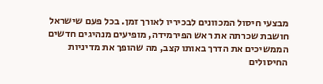מבצעי חיסול המכוונים לבכיריו לאורך זמן. בכל פעם שישראל חושבת שכרתה את ראש הפירמידה, מופיעים מנהיגים חדשים הממשיכים את הדרך באותו קצב, מה שהופך את מדיניות החיסולים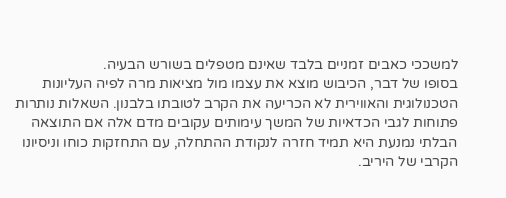למשככי כאבים זמניים בלבד שאינם מטפלים בשורש הבעיה.
בסופו של דבר, הכיבוש מוצא את עצמו מול מציאות מרה לפיה העליונות הטכנולוגית והאווירית לא הכריעה את הקרב לטובתו בלבנון. השאלות נותרות פתוחות לגבי הכדאיות של המשך עימותים עקובים מדם אלה אם התוצאה הבלתי נמנעת היא תמיד חזרה לנקודת ההתחלה, עם התחזקות כוחו וניסיונו הקרבי של היריב.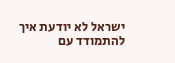ישראל לא יודעת איך להתמודד עם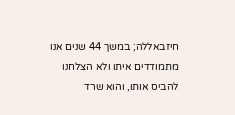חיזבאללה; במשך 44 שנים אנו מתמודדים איתו ולא הצלחנו להביס אותו, והוא שרד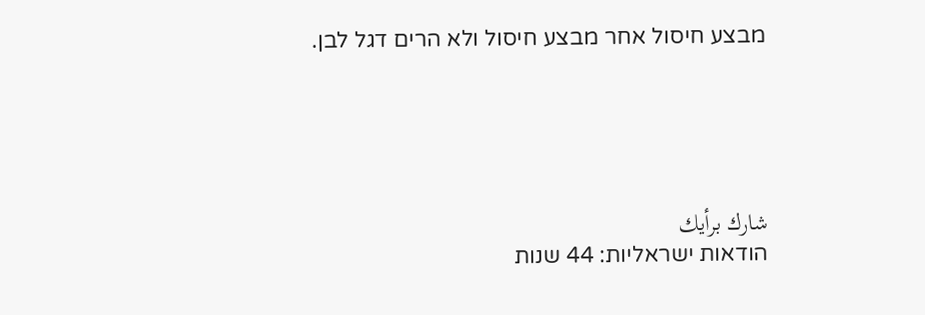מבצע חיסול אחר מבצע חיסול ולא הרים דגל לבן.





شارك برأيك
הודאות ישראליות: 44 שנות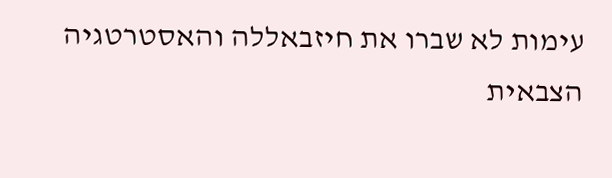עימות לא שברו את חיזבאללה והאסטרטגיה הצבאית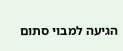הגיעה למבוי סתום